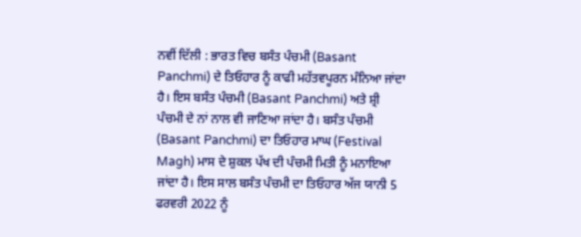ਨਵੀਂ ਦਿੱਲੀ : ਭਾਰਤ ਵਿਚ ਬਸੰਤ ਪੰਚਮੀ (Basant Panchmi) ਦੇ ਤਿਓਹਾਰ ਨੂੰ ਕਾਫੀ ਮਹੱਤਵਪੂਰਨ ਮੰਨਿਆ ਜਾਂਦਾ ਹੈ। ਇਸ ਬਸੰਤ ਪੰਚਮੀ (Basant Panchmi) ਅਤੇ ਸ਼੍ਰੀ ਪੰਚਮੀ ਦੇ ਨਾਂ ਨਾਲ ਵੀ ਜਾਣਿਆ ਜਾਂਦਾ ਹੈ। ਬਸੰਤ ਪੰਚਮੀ (Basant Panchmi) ਦਾ ਤਿਓਹਾਰ ਮਾਘ (Festival Magh) ਮਾਸ ਦੇ ਸ਼ੁਕਲ ਪੱਖ ਦੀ ਪੰਚਮੀ ਮਿਤੀ ਨੂੰ ਮਨਾਇਆ ਜਾਂਦਾ ਹੈ। ਇਸ ਸਾਲ ਬਸੰਤ ਪੰਚਮੀ ਦਾ ਤਿਓਹਾਰ ਅੱਜ ਯਾਨੀ 5 ਫਰਵਰੀ 2022 ਨੂੰ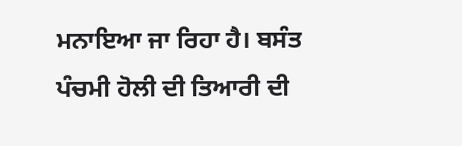ਮਨਾਇਆ ਜਾ ਰਿਹਾ ਹੈ। ਬਸੰਤ ਪੰਚਮੀ ਹੋਲੀ ਦੀ ਤਿਆਰੀ ਦੀ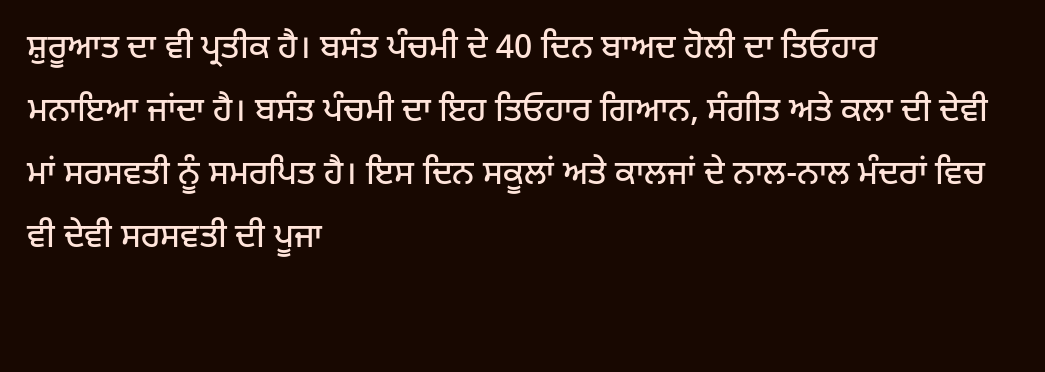ਸ਼ੁਰੂਆਤ ਦਾ ਵੀ ਪ੍ਰਤੀਕ ਹੈ। ਬਸੰਤ ਪੰਚਮੀ ਦੇ 40 ਦਿਨ ਬਾਅਦ ਹੋਲੀ ਦਾ ਤਿਓਹਾਰ ਮਨਾਇਆ ਜਾਂਦਾ ਹੈ। ਬਸੰਤ ਪੰਚਮੀ ਦਾ ਇਹ ਤਿਓਹਾਰ ਗਿਆਨ, ਸੰਗੀਤ ਅਤੇ ਕਲਾ ਦੀ ਦੇਵੀ ਮਾਂ ਸਰਸਵਤੀ ਨੂੰ ਸਮਰਪਿਤ ਹੈ। ਇਸ ਦਿਨ ਸਕੂਲਾਂ ਅਤੇ ਕਾਲਜਾਂ ਦੇ ਨਾਲ-ਨਾਲ ਮੰਦਰਾਂ ਵਿਚ ਵੀ ਦੇਵੀ ਸਰਸਵਤੀ ਦੀ ਪੂਜਾ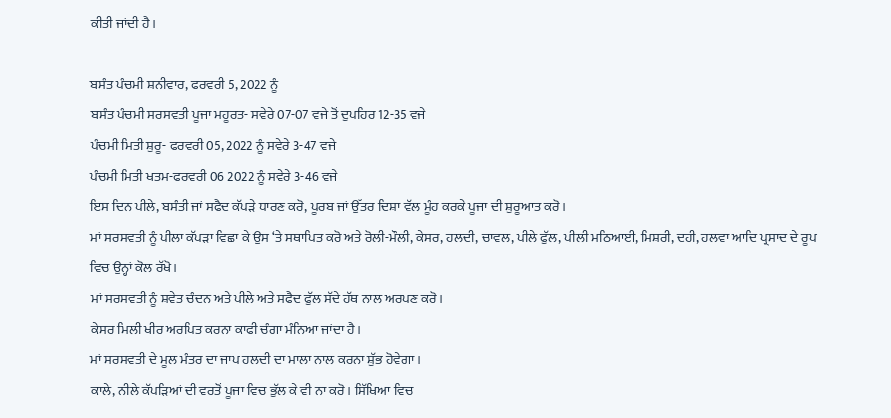ਕੀਤੀ ਜਾਂਦੀ ਹੈ।

ਬਸੰਤ ਪੰਚਮੀ ਸ਼ਨੀਵਾਰ, ਫਰਵਰੀ 5, 2022 ਨੂੰ
ਬਸੰਤ ਪੰਚਮੀ ਸਰਸਵਤੀ ਪੂਜਾ ਮਹੂਰਤ- ਸਵੇਰੇ 07-07 ਵਜੇ ਤੋਂ ਦੁਪਹਿਰ 12-35 ਵਜੇ
ਪੰਚਮੀ ਮਿਤੀ ਸ਼ੁਰੂ- ਫਰਵਰੀ 05, 2022 ਨੂੰ ਸਵੇਰੇ 3-47 ਵਜੇ
ਪੰਚਮੀ ਮਿਤੀ ਖਤਮ-ਫਰਵਰੀ 06 2022 ਨੂੰ ਸਵੇਰੇ 3-46 ਵਜੇ
ਇਸ ਦਿਨ ਪੀਲੇ, ਬਸੰਤੀ ਜਾਂ ਸਫੈਦ ਕੱਪੜੇ ਧਾਰਣ ਕਰੋ, ਪੂਰਬ ਜਾਂ ਉੱਤਰ ਦਿਸ਼ਾ ਵੱਲ ਮੂੰਹ ਕਰਕੇ ਪੂਜਾ ਦੀ ਸ਼ੁਰੂਆਤ ਕਰੋ।
ਮਾਂ ਸਰਸਵਤੀ ਨੂੰ ਪੀਲਾ ਕੱਪੜਾ ਵਿਛਾ ਕੇ ਉਸ ‘ਤੇ ਸਥਾਪਿਤ ਕਰੋ ਅਤੇ ਰੋਲੀ-ਮੌਲੀ, ਕੇਸਰ, ਹਲਦੀ, ਚਾਵਲ, ਪੀਲੇ ਫੁੱਲ, ਪੀਲੀ ਮਠਿਆਈ, ਮਿਸ਼ਰੀ, ਦਹੀ, ਹਲਵਾ ਆਦਿ ਪ੍ਰਸਾਦ ਦੇ ਰੂਪ ਵਿਚ ਉਨ੍ਹਾਂ ਕੋਲ ਰੱਖੋ।
ਮਾਂ ਸਰਸਵਤੀ ਨੂੰ ਸ਼ਵੇਤ ਚੰਦਨ ਅਤੇ ਪੀਲੇ ਅਤੇ ਸਫੈਦ ਫੁੱਲ ਸੱਦੇ ਹੱਥ ਨਾਲ ਅਰਪਣ ਕਰੋ।
ਕੇਸਰ ਮਿਲੀ ਖੀਰ ਅਰਪਿਤ ਕਰਨਾ ਕਾਫੀ ਚੰਗਾ ਮੰਨਿਆ ਜਾਂਦਾ ਹੈ।
ਮਾਂ ਸਰਸਵਤੀ ਦੇ ਮੂਲ ਮੰਤਰ ਦਾ ਜਾਪ ਹਲਦੀ ਦਾ ਮਾਲਾ ਨਾਲ ਕਰਨਾ ਸ਼ੁੱਭ ਹੋਵੇਗਾ।
ਕਾਲੇ, ਨੀਲੇ ਕੱਪੜਿਆਂ ਦੀ ਵਰਤੋਂ ਪੂਜਾ ਵਿਚ ਭੁੱਲ ਕੇ ਵੀ ਨਾ ਕਰੋ। ਸਿੱਖਿਆ ਵਿਚ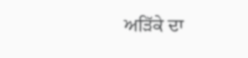ਅੜਿੱਕੇ ਦਾ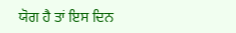ਯੋਗ ਹੈ ਤਾਂ ਇਸ ਦਿਨ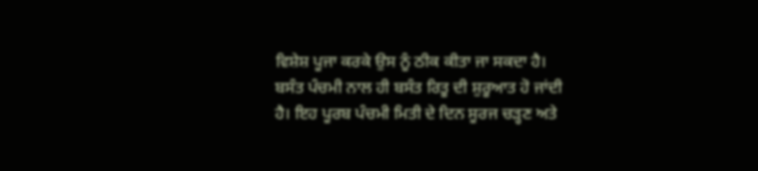ਵਿਸ਼ੇਸ਼ ਪੂਜਾ ਕਰਕੇ ਉਸ ਨੂੰ ਠੀਕ ਕੀਤਾ ਜਾ ਸਕਦਾ ਹੈ।
ਬਸੰਤ ਪੰਚਮੀ ਨਾਲ ਹੀ ਬਸੰਤ ਰਿਤੂ ਦੀ ਸ਼ੁਰੂਆਤ ਹੋ ਜਾਂਦੀ ਹੈ। ਇਹ ਪੂਰਬ ਪੰਚਮੀ ਮਿਤੀ ਦੇ ਦਿਨ ਸੂਰਜ ਚੜ੍ਹਣ ਅਤੇ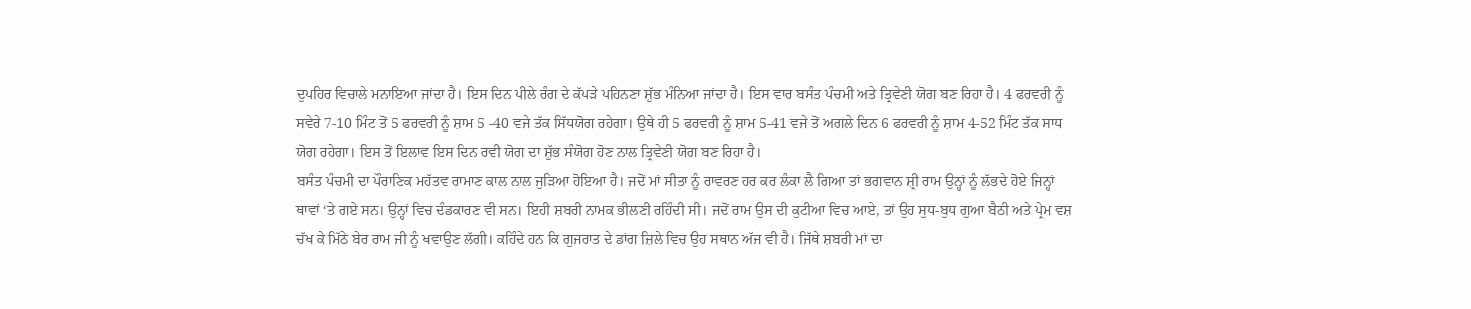ਦੁਪਹਿਰ ਵਿਚਾਲੇ ਮਨਾਇਆ ਜਾਂਦਾ ਹੈ। ਇਸ ਦਿਨ ਪੀਲੇ ਰੰਗ ਦੇ ਕੱਪੜੇ ਪਹਿਨਣਾ ਸ਼ੁੱਭ ਮੰਨਿਆ ਜਾਂਦਾ ਹੈ। ਇਸ ਵਾਰ ਬਸੰਤ ਪੰਚਮੀ ਅਤੇ ਤ੍ਰਿਵੇਣੀ ਯੋਗ ਬਣ ਰਿਹਾ ਹੈ। 4 ਫਰਵਰੀ ਨੂੰ ਸਵੇਰੇ 7-10 ਮਿੰਟ ਤੋਂ 5 ਫਰਵਰੀ ਨੂੰ ਸ਼ਾਮ 5 -40 ਵਜੇ ਤੱਕ ਸਿੱਧਯੋਗ ਰਹੇਗਾ। ਉਥੇ ਹੀ 5 ਫਰਵਰੀ ਨੂੰ ਸ਼ਾਮ 5-41 ਵਜੇ ਤੋਂ ਅਗਲੇ ਦਿਨ 6 ਫਰਵਰੀ ਨੂੰ ਸ਼ਾਮ 4-52 ਮਿੰਟ ਤੱਕ ਸਾਧ ਯੋਗ ਰਹੇਗਾ। ਇਸ ਤੋਂ ਇਲਾਵ ਇਸ ਦਿਨ ਰਵੀ ਯੋਗ ਦਾ ਸ਼ੁੱਭ ਸੰਯੋਗ ਹੋਣ ਨਾਲ ਤ੍ਰਿਵੇਣੀ ਯੋਗ ਬਣ ਰਿਹਾ ਹੈ।
ਬਸੰਤ ਪੰਚਮੀ ਦਾ ਪੌਰਾਣਿਕ ਮਹੱਤਵ ਰਾਮਾਣ ਕਾਲ ਨਾਲ ਜੁੜਿਆ ਹੋਇਆ ਹੈ। ਜਦੋਂ ਮਾਂ ਸੀਤਾ ਨੂੰ ਰਾਵਰਣ ਹਰ ਕਰ ਲੰਕਾ ਲੈ ਗਿਆ ਤਾਂ ਭਗਵਾਨ ਸ਼੍ਰੀ ਰਾਮ ਉਨ੍ਹਾਂ ਨੂੰ ਲੱਭਦੇ ਹੋਏ ਜਿਨ੍ਹਾਂ ਥਾਵਾਂ ‘ਤੇ ਗਏ ਸਨ। ਉਨ੍ਹਾਂ ਵਿਚ ਦੰਡਕਾਰਣ ਵੀ ਸਨ। ਇਹੀ ਸ਼ਬਰੀ ਨਾਮਕ ਭੀਲਣੀ ਰਹਿੰਦੀ ਸੀ। ਜਦੋਂ ਰਾਮ ਉਸ ਦੀ ਕੁਟੀਆ ਵਿਚ ਆਏ, ਤਾਂ ਉਹ ਸੁਧ-ਬੁਧ ਗੁਆ ਬੈਠੀ ਅਤੇ ਪ੍ਰੇਮ ਵਸ਼ ਚੱਖ ਕੇ ਮਿੱਠੇ ਬੇਰ ਰਾਮ ਜੀ ਨੂੰ ਖਵਾਉਣ ਲੱਗੀ। ਕਹਿੰਦੇ ਹਨ ਕਿ ਗੁਜਰਾਤ ਦੇ ਡਾਂਗ ਜ਼ਿਲੇ ਵਿਚ ਉਹ ਸਥਾਨ ਅੱਜ ਵੀ ਹੈ। ਜਿੱਥੇ ਸ਼ਬਰੀ ਮਾਂ ਦਾ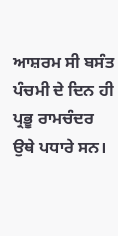ਆਸ਼ਰਮ ਸੀ ਬਸੰਤ ਪੰਚਮੀ ਦੇ ਦਿਨ ਹੀ ਪ੍ਰਭੂ ਰਾਮਚੰਦਰ ਉਥੇ ਪਧਾਰੇ ਸਨ।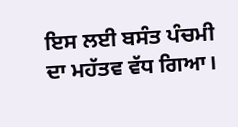ਇਸ ਲਈ ਬਸੰਤ ਪੰਚਮੀ ਦਾ ਮਹੱਤਵ ਵੱਧ ਗਿਆ।